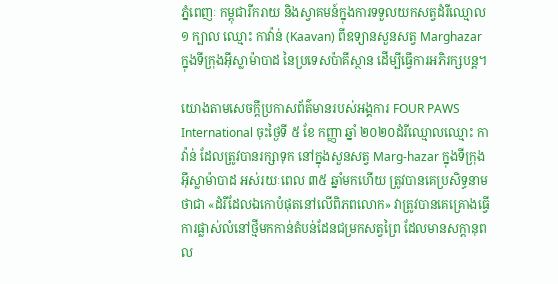ភ្នំពេញៈ កម្ពុជារីករាយ និងស្វាគមន៍ក្នុងការទទួលយកសត្វដំរីឈ្មោល ១ ក្បាល ឈ្មោះ កាវ៉ាន់ (Kaavan) ពីឧទ្យានសួនសត្វ Marghazar ក្នុងទីក្រុងអ៊ីស្លាម៉ាបាដ នៃប្រទេសប៉ាគីស្ថាន ដើម្បីធ្វើការអភិរក្សបន្ត។

យោងតាមសេចក្ដីប្រកាសព័ត៌មានរបស់អង្គការ FOUR PAWS International ចុះថ្ងៃទី ៥ ខែ កញ្ញា ឆ្នាំ ២០២០ដំរីឈ្មោលឈ្មោះ កាវ៉ាន់ ដែលត្រូវបានរក្សាទុក នៅក្នុងសួនសត្វ Marg-hazar ក្នុងទីក្រុងអ៊ីស្លាម៉ាបាដ អស់រយៈពេល ៣៥ ឆ្នាំមកហើយ ត្រូវបានគេប្រសិទ្ធនាមថាជា «ដំរីដែលឯកោបំផុតនៅលើពិភពលោក» វាត្រូវបានគេគ្រោងធ្វើការផ្លាស់លំនៅថ្មីមកកាន់តំបន់ដែនជម្រកសត្វព្រៃ ដែលមានសក្តានុពល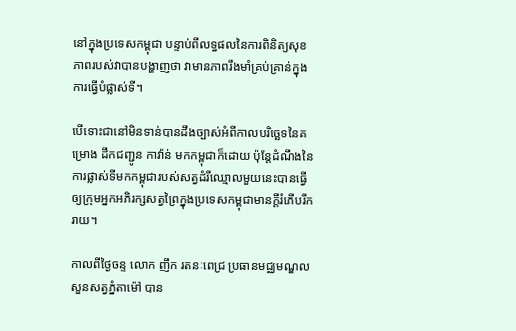នៅក្នុងប្រទេសកម្ពុជា បន្ទាប់ពីលទ្ធផលនៃការពិនិត្យសុខភាពរបស់វាបានបង្ហាញថា វាមានភាពរឹងមាំគ្រប់គ្រាន់ក្នុងការធ្វើបំផ្លាស់ទី។

បើទោះជានៅមិនទាន់បានដឹងច្បាស់អំពីកាលបរិច្ឆេទនៃគម្រោង ដឹកជញ្ជូន កាវ៉ាន់ មកកម្ពុជាក៏ដោយ ប៉ុន្តែដំណឹងនៃការផ្លាស់ទីមកកម្ពុជារបស់សត្វដំរីឈ្មោលមួយនេះបានធ្វើឲ្យក្រុមអ្នកអភិរក្សសត្វព្រៃក្នុងប្រទេសកម្ពុជាមានក្ដីរំភើបរីករាយ។

កាលពីថ្ងៃចន្ទ លោក ញឹក រតនៈពេជ្រ ប្រធានមជ្ឈមណ្ឌល សួនសត្វភ្នំតាម៉ៅ បាន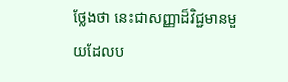ថ្លែងថា នេះជាសញ្ញាដ៏វិជ្ជមានមួយដែលប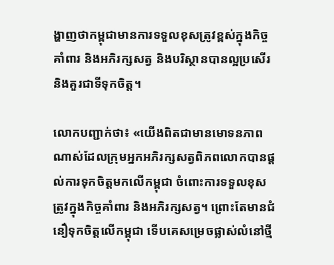ង្ហាញថាកម្ពុជាមានការទទួលខុសត្រូវខ្ពស់ក្នុងកិច្ចគាំពារ និងអភិរក្សសត្វ និងបរិស្ថានបានល្អប្រសើរ និងគួរជាទីទុកចិត្ត។

លោកបញ្ជាក់ថា៖ «យើងពិតជាមានមោទនភាពណាស់ដែលក្រុមអ្នកអភិរក្សសត្វពិភពលោកបានផ្ដល់ការទុកចិត្តមកលើកម្ពុជា ចំពោះការទទួលខុសត្រូវក្នុងកិច្ចគាំពារ និងអភិរក្សសត្វ។ ព្រោះតែមានជំនឿទុកចិត្តលើកម្ពុជា ទើបគេសម្រេចផ្លាស់លំនៅថ្មី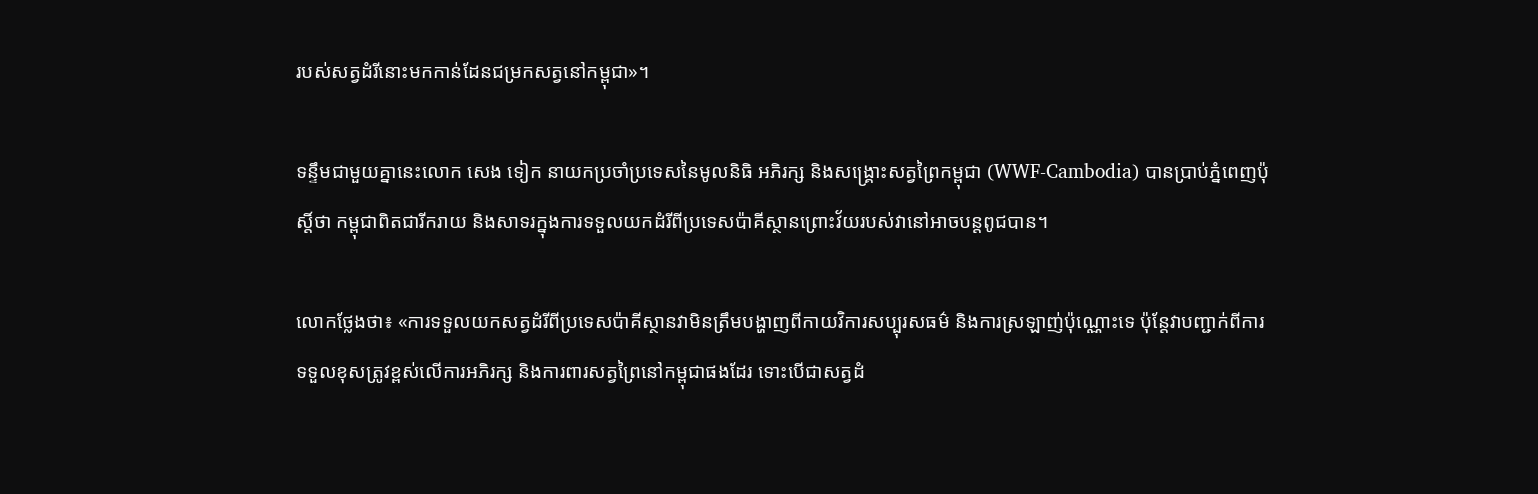របស់សត្វដំរីនោះមកកាន់ដែនជម្រកសត្វនៅកម្ពុជា»។

ទន្ទឹមជាមួយគ្នានេះលោក សេង ទៀក នាយកប្រចាំប្រទេសនៃមូលនិធិ អភិរក្ស និងសង្គ្រោះសត្វព្រៃកម្ពុជា (WWF-Cambodia) បានប្រាប់ភ្នំពេញប៉ុស្តិ៍ថា កម្ពុជាពិតជារីករាយ និងសាទរក្នុងការទទួលយកដំរីពីប្រទេសប៉ាគីស្ថានព្រោះវ័យរបស់វានៅអាចបន្តពូជបាន។

លោកថ្លែងថា៖ «ការទទួលយកសត្វដំរីពីប្រទេសប៉ាគីស្ថានវាមិនត្រឹមបង្ហាញពីកាយវិការសប្បុរសធម៌ និងការស្រឡាញ់ប៉ុណ្ណោះទេ ប៉ុន្តែវាបញ្ជាក់ពីការទទួលខុសត្រូវខ្ពស់លើការអភិរក្ស និងការពារសត្វព្រៃនៅកម្ពុជាផងដែរ ទោះបើជាសត្វដំ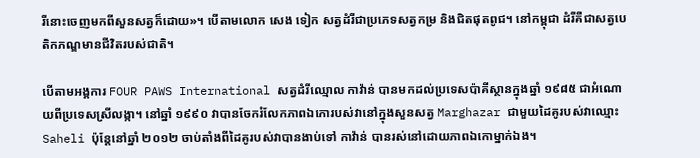រីនោះចេញមកពីសួនសត្វក៏ដោយ»។ បើតាមលោក សេង ទៀក សត្វដំរីជាប្រភេទសត្វកម្រ និងជិតផុតពូជ។ នៅកម្ពុជា ដំរីគឺជាសត្វបេតិកភណ្ឌមានជីវិតរបស់ជាតិ។

បើតាមអង្គការ FOUR PAWS International សត្វដំរីឈ្មោល កាវ៉ាន់ បានមកដល់ប្រទេសប៉ាគីស្ថានក្នុងឆ្នាំ ១៩៨៥ ជាអំណោយពីប្រទេសស្រីលង្កា។ នៅឆ្នាំ ១៩៩០ វាបានចែករំលែកភាពឯកោរបស់វានៅក្នុងសួនសត្វ Marghazar ជាមួយដៃគូរបស់វាឈ្មោះ Saheli ប៉ុន្តែនៅឆ្នាំ ២០១២ ចាប់តាំងពីដៃគូរបស់វាបានងាប់ទៅ កាវ៉ាន់ បានរស់នៅដោយភាពឯកោម្នាក់ឯង។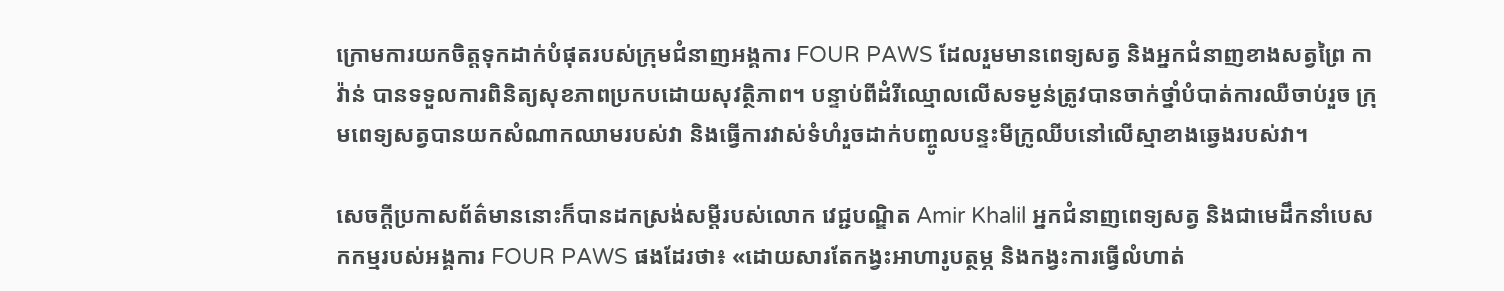ក្រោមការយកចិត្តទុកដាក់បំផុតរបស់ក្រុមជំនាញអង្គការ FOUR PAWS ដែលរួមមានពេទ្យសត្វ និងអ្នកជំនាញខាងសត្វព្រៃ កាវ៉ាន់ បានទទួលការពិនិត្យសុខភាពប្រកបដោយសុវត្ថិភាព។ បន្ទាប់ពីដំរីឈ្មោលលើសទម្ងន់ត្រូវបានចាក់ថ្នាំបំបាត់ការឈឺចាប់រួច ក្រុមពេទ្យសត្វបានយកសំណាកឈាមរបស់វា និងធ្វើការវាស់ទំហំរួចដាក់បញ្ចូលបន្ទះមីក្រូឈីបនៅលើស្មាខាងឆ្វេងរបស់វា។

សេចក្ដីប្រកាសព័ត៌មាននោះក៏បានដកស្រង់សម្ដីរបស់លោក វេជ្ជបណ្ឌិត Amir Khalil អ្នកជំនាញពេទ្យសត្វ និងជាមេដឹកនាំបេសកកម្មរបស់អង្គការ FOUR PAWS ផងដែរថា៖ «ដោយសារតែកង្វះអាហារូបត្ថម្ភ និងកង្វះការធ្វើលំហាត់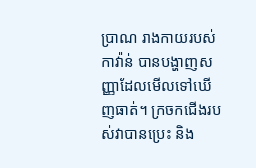ប្រាណ រាងកាយរបស់ កាវ៉ាន់ បានបង្ហាញសញ្ញាដែលមើលទៅឃើញធាត់។ ក្រចកជើងរបស់វាបានប្រេះ និង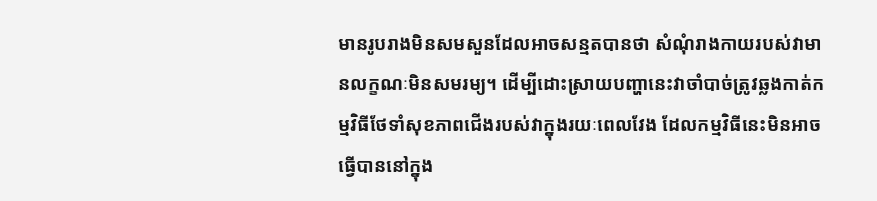មានរូបរាងមិនសមសួនដែលអាចសន្មតបានថា សំណុំរាងកាយរបស់វាមានលក្ខណៈមិនសមរម្យ។ ដើម្បីដោះស្រាយបញ្ហានេះវាចាំបាច់ត្រូវឆ្លងកាត់កម្មវិធីថែទាំសុខភាពជើងរបស់វាក្នុងរយៈពេលវែង ដែលកម្មវិធីនេះមិនអាចធ្វើបាននៅក្នុង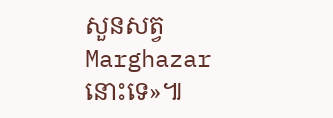សួនសត្វ Marghazar នោះទេ»៕